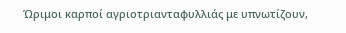Ώριμοι καρποί αγριοτριανταφυλλιάς με υπνωτίζουν,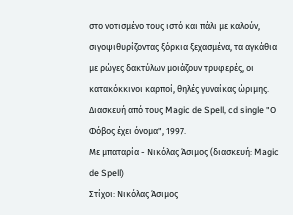στο νοτισμένο τους ιστό και πάλι με καλούν, σιγοψιθυρίζοντας ξόρκια ξεχασμένα, τα αγκάθια με ρώγες δακτύλων μοιάζουν τρυφερές, οι κατακόκκινοι καρποί, θηλές γυναίκας ώριμης.
Διασκευή από τους Magic de Spell, cd single "Ο Φόβος έχει όνομα", 1997.
Με μπαταρία - Νικόλας Άσιμος (διασκευή: Magic de Spell)
Στίχοι: Νικόλας Άσιμος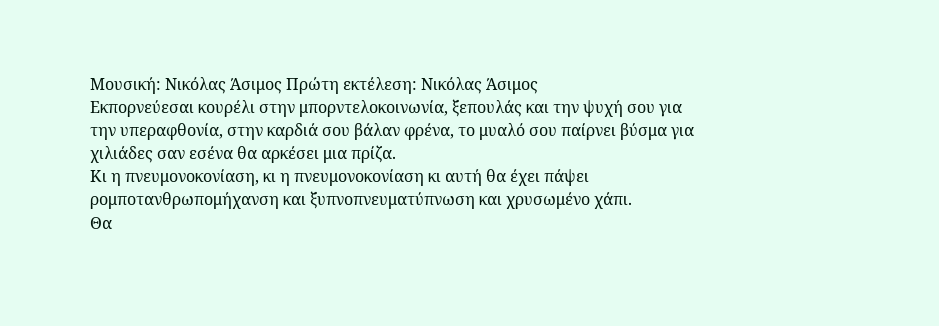Μουσική: Νικόλας Άσιμος Πρώτη εκτέλεση: Νικόλας Άσιμος
Εκπορνεύεσαι κουρέλι στην μπορντελοκοινωνία, ξεπουλάς και την ψυχή σου για την υπεραφθονία, στην καρδιά σου βάλαν φρένα, το μυαλό σου παίρνει βύσμα για χιλιάδες σαν εσένα θα αρκέσει μια πρίζα.
Κι η πνευμονοκονίαση, κι η πνευμονοκονίαση κι αυτή θα έχει πάψει ρομποτανθρωπομήχανση και ξυπνοπνευματύπνωση και χρυσωμένο χάπι.
Θα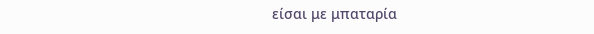είσαι με μπαταρία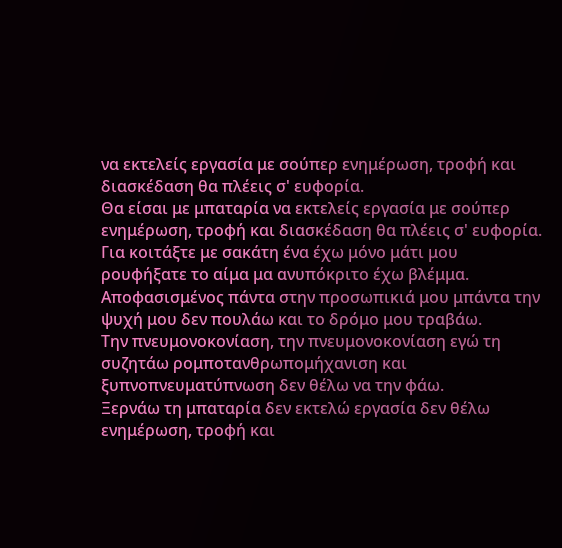να εκτελείς εργασία με σούπερ ενημέρωση, τροφή και διασκέδαση θα πλέεις σ' ευφορία.
Θα είσαι με μπαταρία να εκτελείς εργασία με σούπερ ενημέρωση, τροφή και διασκέδαση θα πλέεις σ' ευφορία.
Για κοιτάξτε με σακάτη ένα έχω μόνο μάτι μου ρουφήξατε το αίμα μα ανυπόκριτο έχω βλέμμα.
Αποφασισμένος πάντα στην προσωπικιά μου μπάντα την ψυχή μου δεν πουλάω και το δρόμο μου τραβάω.
Την πνευμονοκονίαση, την πνευμονοκονίαση εγώ τη συζητάω ρομποτανθρωπομήχανιση και ξυπνοπνευματύπνωση δεν θέλω να την φάω.
Ξερνάω τη μπαταρία δεν εκτελώ εργασία δεν θέλω ενημέρωση, τροφή και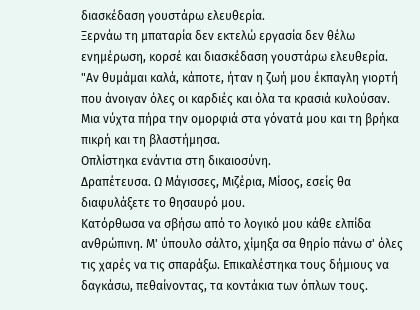διασκέδαση γουστάρω ελευθερία.
Ξερνάω τη μπαταρία δεν εκτελώ εργασία δεν θέλω ενημέρωση, κορσέ και διασκέδαση γουστάρω ελευθερία.
"Αν θυμάμαι καλά, κάποτε, ήταν η ζωή μου έκπαγλη γιορτή που άνοιγαν όλες οι καρδιές και όλα τα κρασιά κυλούσαν.
Μια νύχτα πήρα την ομορφιά στα γόνατά μου και τη βρήκα πικρή και τη βλαστήμησα.
Οπλίστηκα ενάντια στη δικαιοσύνη.
Δραπέτευσα. Ω Μάγισσες, Μιζέρια, Μίσος, εσείς θα διαφυλάξετε το θησαυρό μου.
Κατόρθωσα να σβήσω από το λογικό μου κάθε ελπίδα ανθρώπινη. Μ' ύπουλο σάλτο, χίμηξα σα θηρίο πάνω σ' όλες τις χαρές να τις σπαράξω. Επικαλέστηκα τους δήμιους να δαγκάσω, πεθαίνοντας, τα κοντάκια των όπλων τους.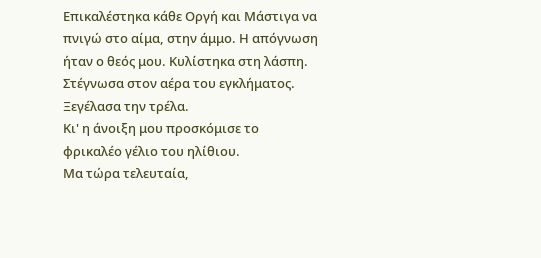Επικαλέστηκα κάθε Οργή και Μάστιγα να πνιγώ στο αίμα, στην άμμο. Η απόγνωση ήταν ο θεός μου. Κυλίστηκα στη λάσπη. Στέγνωσα στον αέρα του εγκλήματος. Ξεγέλασα την τρέλα.
Κι' η άνοιξη μου προσκόμισε το φρικαλέο γέλιο του ηλίθιου.
Μα τώρα τελευταία,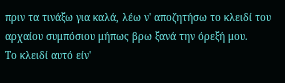πριν τα τινάξω για καλά, λέω ν' αποζητήσω το κλειδί του αρχαίου συμπόσιου μήπως βρω ξανά την όρεξή μου.
Το κλειδί αυτό είν'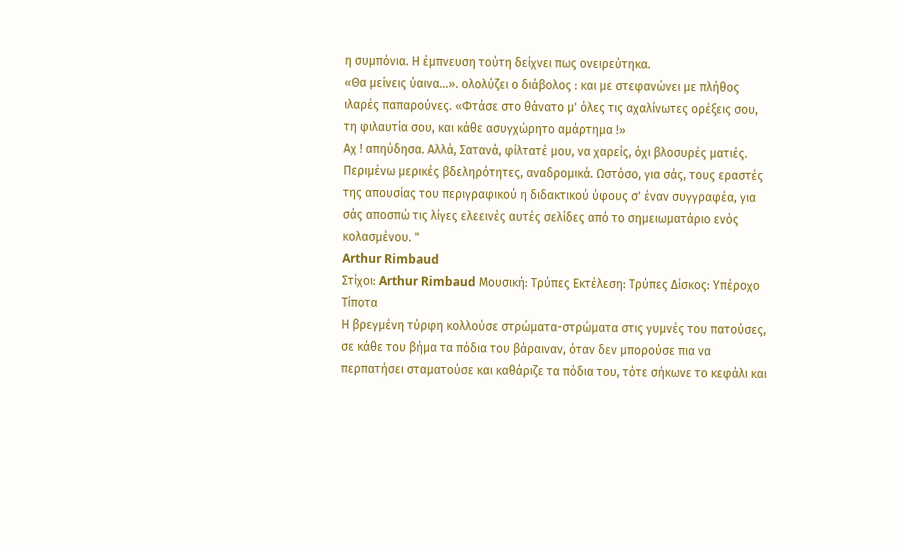η συμπόνια. Η έμπνευση τούτη δείχνει πως ονειρεύτηκα.
«Θα μείνεις ύαινα...». ολολύζει ο διάβολος : και με στεφανώνει με πλήθος ιλαρές παπαρούνες. «Φτάσε στο θάνατο μ' όλες τις αχαλίνωτες ορέξεις σου, τη φιλαυτία σου, και κάθε ασυγχώρητο αμάρτημα !»
Αχ ! απηύδησα. Αλλά, Σατανά, φίλτατέ μου, να χαρείς, όχι βλοσυρές ματιές. Περιμένω μερικές βδεληρότητες, αναδρομικά. Ωστόσο, για σάς, τους εραστές της απουσίας του περιγραφικού η διδακτικού ύφους σ' έναν συγγραφέα, για σάς αποσπώ τις λίγες ελεεινές αυτές σελίδες από το σημειωματάριο ενός κολασμένου. "
Arthur Rimbaud
Στίχοι: Arthur Rimbaud Μουσική: Τρύπες Εκτέλεση: Τρύπες Δίσκος: Υπέροχο Τίποτα
Η βρεγμένη τύρφη κολλούσε στρώματα-στρώματα στις γυμνές του πατούσες, σε κάθε του βήμα τα πόδια του βάραιναν, όταν δεν μπορούσε πια να περπατήσει σταματούσε και καθάριζε τα πόδια του, τότε σήκωνε το κεφάλι και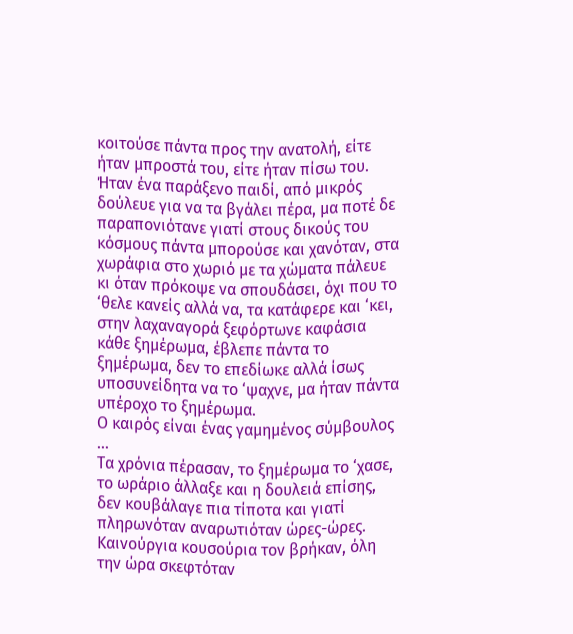κοιτούσε πάντα προς την ανατολή, είτε ήταν μπροστά του, είτε ήταν πίσω του. Ήταν ένα παράξενο παιδί, από μικρός δούλευε για να τα βγάλει πέρα, μα ποτέ δε παραπονιότανε γιατί στους δικούς του κόσμους πάντα μπορούσε και χανόταν, στα χωράφια στο χωριό με τα χώματα πάλευε κι όταν πρόκοψε να σπουδάσει, όχι που το ‘θελε κανείς αλλά να, τα κατάφερε και ‘κει, στην λαχαναγορά ξεφόρτωνε καφάσια κάθε ξημέρωμα, έβλεπε πάντα το ξημέρωμα, δεν το επεδίωκε αλλά ίσως υποσυνείδητα να το ‘ψαχνε, μα ήταν πάντα υπέροχο το ξημέρωμα.
Ο καιρός είναι ένας γαμημένος σύμβουλος …
Τα χρόνια πέρασαν, το ξημέρωμα το ‘χασε, το ωράριο άλλαξε και η δουλειά επίσης, δεν κουβάλαγε πια τίποτα και γιατί πληρωνόταν αναρωτιόταν ώρες-ώρες. Καινούργια κουσούρια τον βρήκαν, όλη την ώρα σκεφτόταν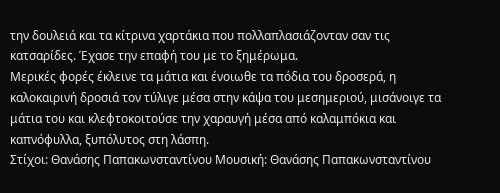την δουλειά και τα κίτρινα χαρτάκια που πολλαπλασιάζονταν σαν τις κατσαρίδες. Έχασε την επαφή του με το ξημέρωμα.
Μερικές φορές έκλεινε τα μάτια και ένοιωθε τα πόδια του δροσερά, η καλοκαιρινή δροσιά τον τύλιγε μέσα στην κάψα του μεσημεριού, μισάνοιγε τα μάτια του και κλεφτοκοιτούσε την χαραυγή μέσα από καλαμπόκια και καπνόφυλλα, ξυπόλυτος στη λάσπη.
Στίχοι: Θανάσης Παπακωνσταντίνου Μουσική: Θανάσης Παπακωνσταντίνου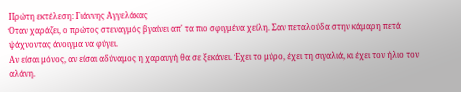Πρώτη εκτέλεση: Γιάννης Αγγελάκας
Όταν χαράζει, ο πρώτος στεναγμός βγαίνει απ' τα πιο σφιγμένα χείλη. Σαν πεταλούδα στην κάμαρη πετά ψάχνοντας άνοιγμα να φύγει.
Αν είσαι μόνος, αν είσαι αδύναμος η χαραυγή θα σε ξεκάνει. Έχει το μύρο, έχει τη σιγαλιά, κι έχει τον ήλιο τον αλάνη.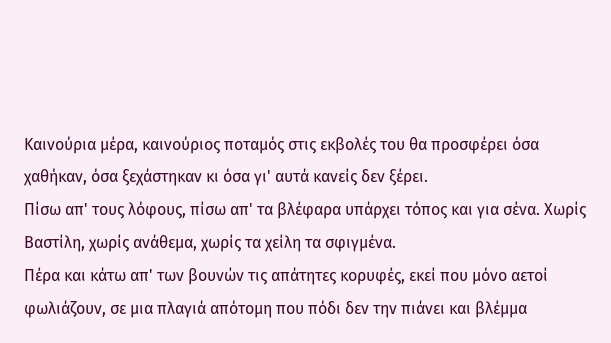Καινούρια μέρα, καινούριος ποταμός στις εκβολές του θα προσφέρει όσα χαθήκαν, όσα ξεχάστηκαν κι όσα γι' αυτά κανείς δεν ξέρει.
Πίσω απ' τους λόφους, πίσω απ' τα βλέφαρα υπάρχει τόπος και για σένα. Χωρίς Βαστίλη, χωρίς ανάθεμα, χωρίς τα χείλη τα σφιγμένα.
Πέρα και κάτω απ' των βουνών τις απάτητες κορυφές, εκεί που μόνο αετοί φωλιάζουν, σε μια πλαγιά απότομη που πόδι δεν την πιάνει και βλέμμα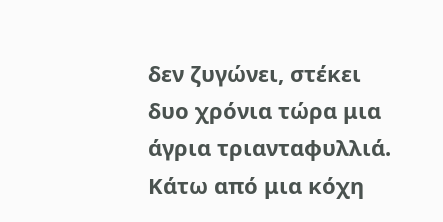δεν ζυγώνει, στέκει δυο χρόνια τώρα μια άγρια τριανταφυλλιά. Κάτω από μια κόχη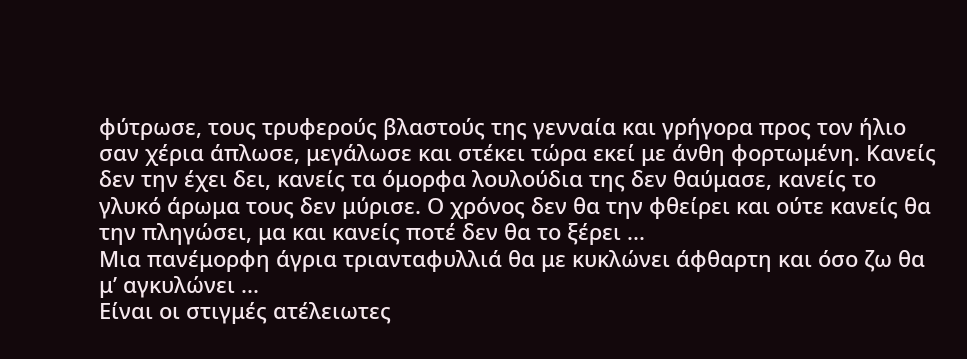φύτρωσε, τους τρυφερούς βλαστούς της γενναία και γρήγορα προς τον ήλιο σαν χέρια άπλωσε, μεγάλωσε και στέκει τώρα εκεί με άνθη φορτωμένη. Κανείς δεν την έχει δει, κανείς τα όμορφα λουλούδια της δεν θαύμασε, κανείς το γλυκό άρωμα τους δεν μύρισε. Ο χρόνος δεν θα την φθείρει και ούτε κανείς θα την πληγώσει, μα και κανείς ποτέ δεν θα το ξέρει ...
Μια πανέμορφη άγρια τριανταφυλλιά θα με κυκλώνει άφθαρτη και όσο ζω θα μ’ αγκυλώνει ...
Είναι οι στιγμές ατέλειωτες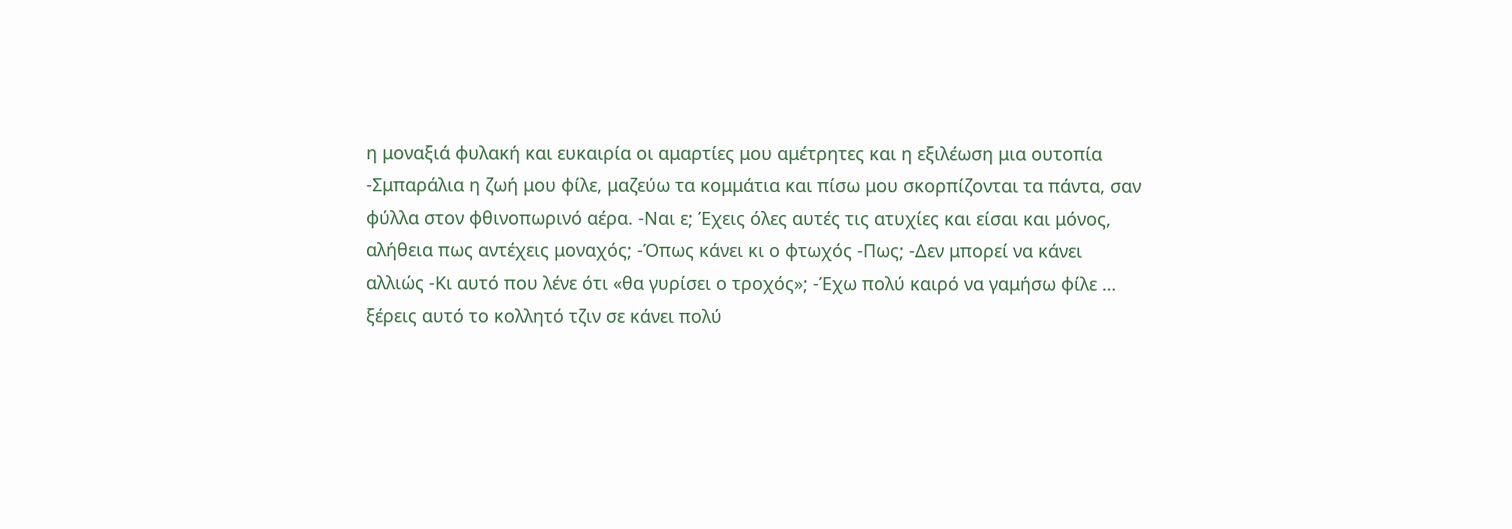η μοναξιά φυλακή και ευκαιρία οι αμαρτίες μου αμέτρητες και η εξιλέωση μια ουτοπία
-Σμπαράλια η ζωή μου φίλε, μαζεύω τα κομμάτια και πίσω μου σκορπίζονται τα πάντα, σαν φύλλα στον φθινοπωρινό αέρα. -Ναι ε; Έχεις όλες αυτές τις ατυχίες και είσαι και μόνος, αλήθεια πως αντέχεις μοναχός; -Όπως κάνει κι ο φτωχός -Πως; -Δεν μπορεί να κάνει αλλιώς -Κι αυτό που λένε ότι «θα γυρίσει ο τροχός»; -Έχω πολύ καιρό να γαμήσω φίλε … ξέρεις αυτό το κολλητό τζιν σε κάνει πολύ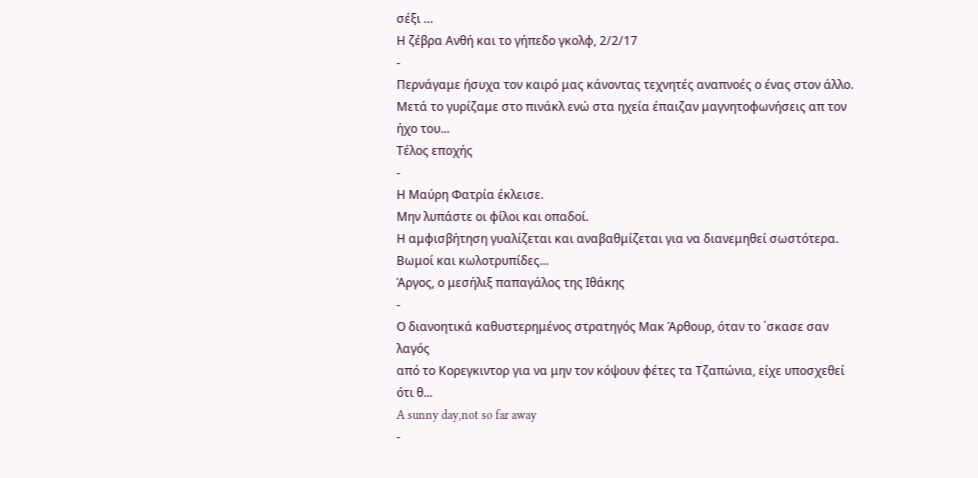σέξι …
Η ζέβρα Ανθή και το γήπεδο γκολφ, 2/2/17
-
Περνάγαμε ήσυχα τον καιρό μας κάνοντας τεχνητές αναπνοές ο ένας στον άλλο.
Μετά το γυρίζαμε στο πινάκλ ενώ στα ηχεία έπαιζαν μαγνητοφωνήσεις απ τον
ήχο του...
Τέλος εποχής
-
Η Μαύρη Φατρία έκλεισε.
Μην λυπάστε οι φίλοι και οπαδοί.
Η αμφισβήτηση γυαλίζεται και αναβαθμίζεται για να διανεμηθεί σωστότερα.
Βωμοί και κωλοτρυπίδες...
Άργος, ο μεσήλιξ παπαγάλος της Ιθάκης
-
Ο διανοητικά καθυστερημένος στρατηγός Μακ Άρθουρ, όταν το ΄σκασε σαν λαγός
από το Κορεγκιντορ για να μην τον κόψουν φέτες τα Τζαπώνια, είχε υποσχεθεί
ότι θ...
A sunny day,not so far away
-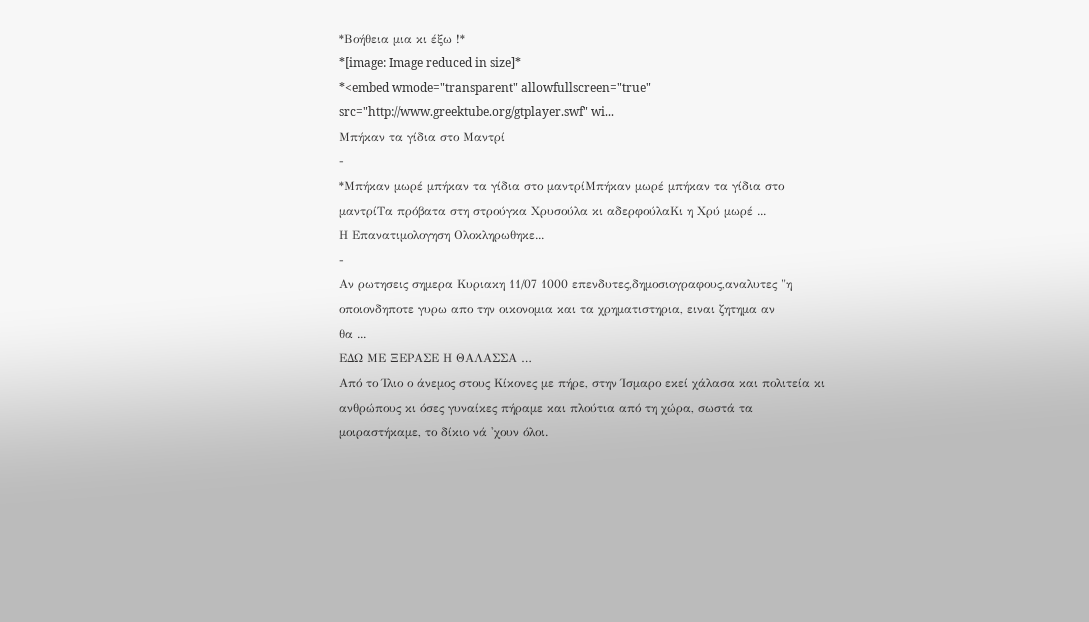*Βοήθεια μια κι έξω !*
*[image: Image reduced in size]*
*<embed wmode="transparent" allowfullscreen="true"
src="http://www.greektube.org/gtplayer.swf" wi...
Μπήκαν τα γίδια στο Μαντρί
-
*Μπήκαν μωρέ μπήκαν τα γίδια στο μαντρίΜπήκαν μωρέ μπήκαν τα γίδια στο
μαντρίΤα πρόβατα στη στρούγκα Χρυσούλα κι αδερφούλαΚι η Χρύ μωρέ ...
Η Επανατιμολογηση Ολοκληρωθηκε...
-
Αν ρωτησεις σημερα Κυριακη 11/07 1000 επενδυτες,δημοσιογραφους,αναλυτες "η
οποιονδηποτε γυρω απο την οικονομια και τα χρηματιστηρια, ειναι ζητημα αν
θα ...
ΕΔΩ ΜΕ ΞΕΡΑΣΕ Η ΘΑΛΑΣΣΑ …
Από το Ίλιο ο άνεμος στους Κίκονες με πήρε, στην Ίσμαρο εκεί χάλασα και πολιτεία κι ανθρώπους κι όσες γυναίκες πήραμε και πλούτια από τη χώρα, σωστά τα μοιραστήκαμε, το δίκιο νά 'χουν όλοι.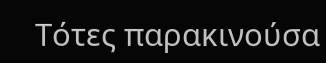Τότες παρακινούσα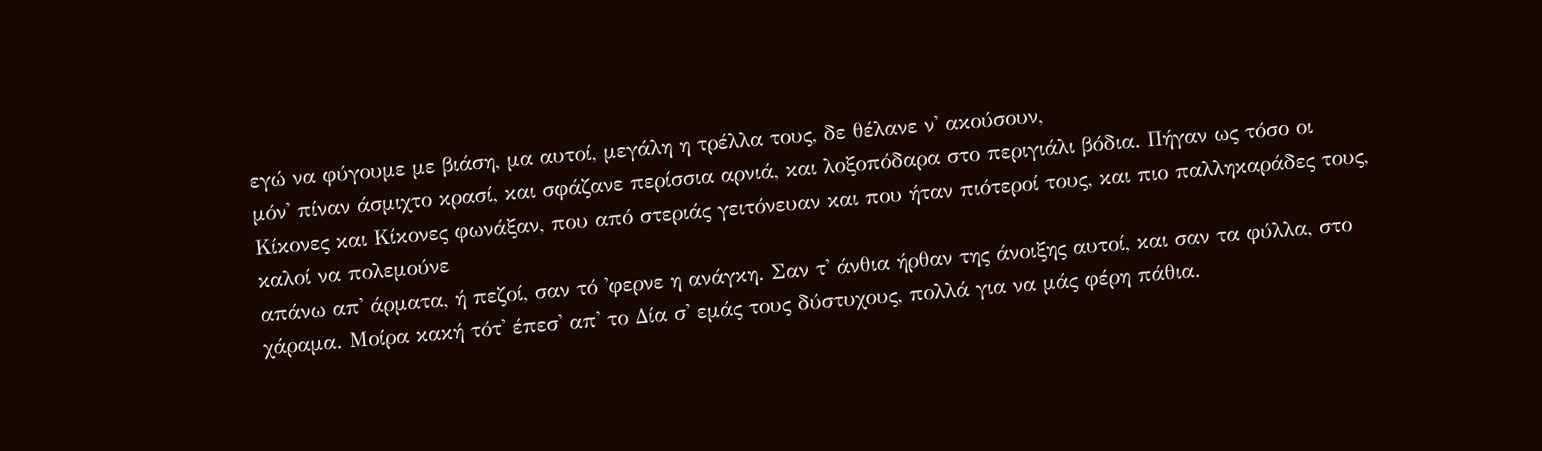εγώ να φύγουμε με βιάση, μα αυτοί, μεγάλη η τρέλλα τους, δε θέλανε ν' ακούσουν,
μόν' πίναν άσμιχτο κρασί, και σφάζανε περίσσια αρνιά, και λοξοπόδαρα στο περιγιάλι βόδια. Πήγαν ως τόσο οι Κίκονες και Κίκονες φωνάξαν, που από στεριάς γειτόνευαν και που ήταν πιότεροί τους, και πιο παλληκαράδες τους, καλοί να πολεμούνε
απάνω απ' άρματα, ή πεζοί, σαν τό 'φερνε η ανάγκη. Σαν τ' άνθια ήρθαν της άνοιξης αυτοί, και σαν τα φύλλα, στο χάραμα. Μοίρα κακή τότ' έπεσ' απ' το Δία σ' εμάς τους δύστυχους, πολλά για να μάς φέρη πάθια.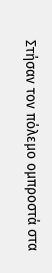Στήσαν τον πόλεμο ομπροστά στα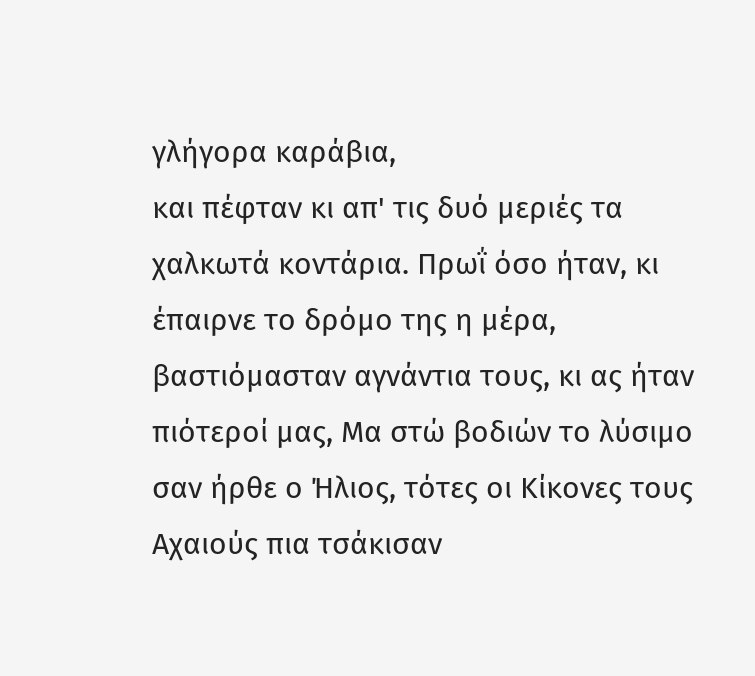γλήγορα καράβια,
και πέφταν κι απ' τις δυό μεριές τα χαλκωτά κοντάρια. Πρωΐ όσο ήταν, κι έπαιρνε το δρόμο της η μέρα, βαστιόμασταν αγνάντια τους, κι ας ήταν πιότεροί μας, Μα στώ βοδιών το λύσιμο σαν ήρθε ο Ήλιος, τότες οι Κίκονες τους Αχαιούς πια τσάκισαν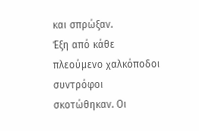και σπρώξαν.
Έξη από κάθε πλεούμενο χαλκόποδοι συντρόφοι σκοτώθηκαν. Οι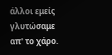άλλοι εμείς γλυτώσαμε απ' το χάρο.